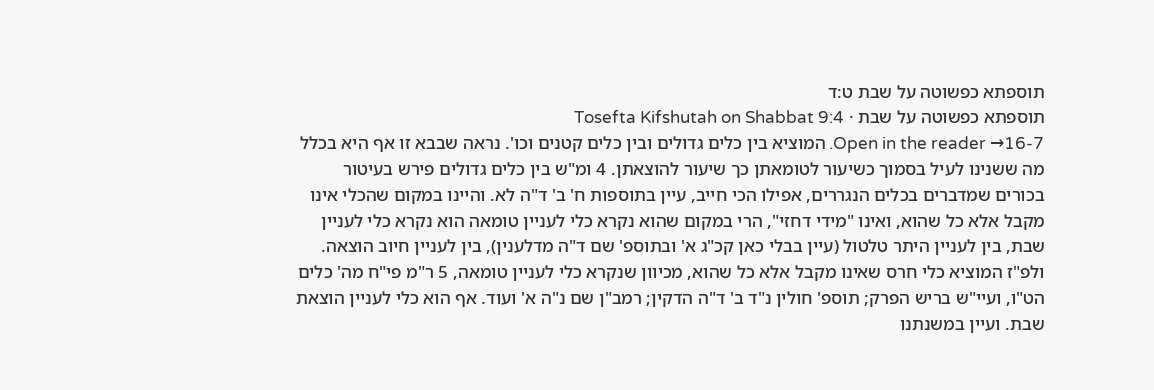תוספתא כפשוטה על שבת ט:ד
תוספתא כפשוטה על שבת · Tosefta Kifshutah on Shabbat 9:4
Open in the reader →16-7. המוציא בין כלים גדולים ובין כלים קטנים וכו'. נראה שבבא זו אף היא בכלל מה ששנינו לעיל בסמוך כשיעור לטומאתן כך שיעור להוצאתן. 4 ומ"ש בין כלים גדולים פירש בעיטור בכורים שמדברים בכלים הנגררים, אפילו הכי חייב, עיין בתוספות ח' ב' ד"ה לא. והיינו במקום שהכלי אינו מקבל אלא כל שהוא, ואינו "מידי דחזי", הרי במקום שהוא נקרא כלי לעניין טומאה הוא נקרא כלי לעניין שבת, בין לעניין היתר טלטול (עיין בבלי כאן קכ"ג א' ובתוספ' שם ד"ה מדלענין), בין לעניין חיוב הוצאה. ולפ"ז המוציא כלי חרס שאינו מקבל אלא כל שהוא, מכיוון שנקרא כלי לעניין טומאה, 5 ר"מ פי"ח מה' כלים הט"ו, ועיי"ש בריש הפרק; תוספ' חולין נ"ד ב' ד"ה הדקין; רמב"ן שם נ"ה א' ועוד. אף הוא כלי לעניין הוצאת שבת. ועיין במשנתנו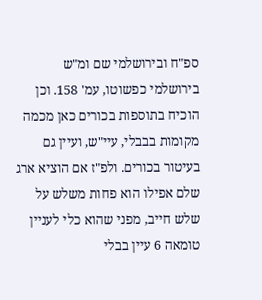ספ"ח ובירושלמי שם ומ"ש בירושלמי כפשוטו, עמ' 158. וכן הוכיח בתוספות בכורים כאן מכמה מקומות בבבלי, עיי"ש, ועיין גם בעיטור בכורים. ולפ"ז אם הוציא ארג שלם אפילו הוא פחות משלש על שלש חייב, מפני שהוא כלי לעניין טומאה 6 עיין בבלי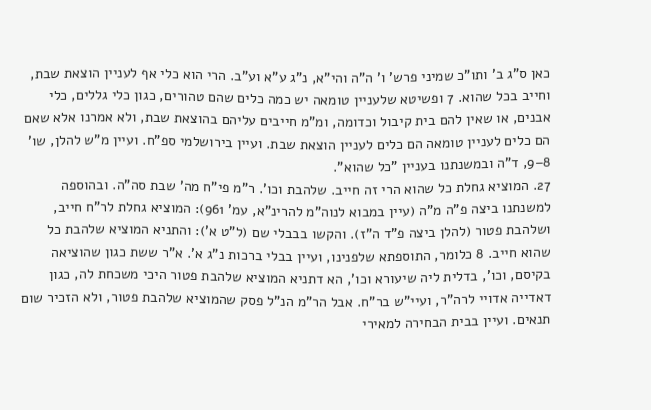כאן ס"ג ב' ותו"כ שמיני פרש' ו' ה"ה והי"א, נ"ג ע"א וע"ב. הרי הוא כלי אף לעניין הוצאת שבת, וחייב בכל שהוא. 7 ופשיטא שלעניין טומאה יש כמה כלים שהם טהורים, כגון כלי גללים, כלי אבנים, או שאין להם בית קיבול וכדומה, ומ"מ חייבים עליהם בהוצאת שבת, ולא אמרנו אלא שאם הם כלים לעניין טומאה הם כלים לעניין הוצאת שבת. ועיין בירושלמי ספ"ח. ועיין מ"ש להלן, שו' 8–9, ד"ה ובמשנתנו בעניין "כל שהוא".
27. המוציא גחלת כל שהוא הרי זה חייב. שלהבת וכו'. ר"מ פי"ח מה' שבת סה"ה. ובהוספה למשנתנו ביצה פ"ה מ"ה (עיין במבוא לנוה"מ להרינ"א, עמ' 961): המוציא גחלת לר"ח חייב, ושלהבת פטור (להלן ביצה פ"ד ה"ז). והקשו בבבלי שם (ל"ט א'): והתניא המוציא שלהבת כל שהוא חייב. 8 כלומר, התוספתא שלפנינו, ועיין בבלי ברכות נ"ג א'. א"ר ששת כגון שהוציאה בקיסם, וכו', בדלית ליה שיעורא וכו', הא דתניא המוציא שלהבת פטור היכי משכחת לה, כגון דאדייה אדויי לרה"ר, ועיי"ש בר"ח. אבל הר"מ הנ"ל פסק שהמוציא שלהבת פטור, ולא הזכיר שום תנאים. ועיין בבית הבחירה למאירי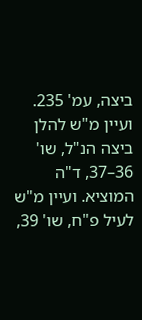ביצה, עמ' 235. ועיין מ"ש להלן ביצה הנ"ל, שו' 36–37, ד"ה המוציא. ועיין מ"ש לעיל פ"ח, שו' 39,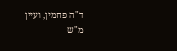ד"ה פחמין, ועיין מ"ש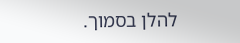להלן בסמוך.